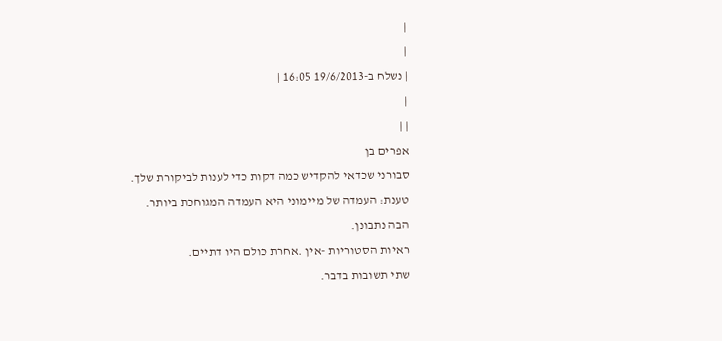|
|
| נשלח ב-19/6/2013 16:05 |
|
| |
אפרים בן
סבורני שכדאי להקדיש כמה דקות כדי לענות לביקורת שלך.
טענת: העמדה של מיימוני היא העמדה המגוחכת ביותר.
הבה נתבונן.
ראיות הסטוריות -אין .אחרת כולם היו דתיים.
שתי תשובות בדבר.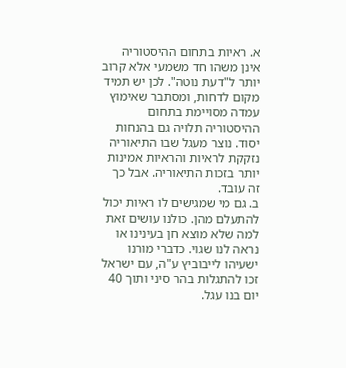א. ראיות בתחום ההיסטוריה אינן משהו חד משמעי אלא קרוב יותר ל"דעת נוטה". לכן יש תמיד מקום לדחות, ומסתבר שאימוץ עמדה מסויימת בתחום ההיסטוריה תלויה גם בהנחות יסוד. נוצר מעגל שבו התיאוריה נזקקת לראיות והראיות אמינות יותר בזכות התיאוריה. אבל כך זה עובד.
ב. גם מי שמגישים לו ראיות יכול להתעלם מהן. כולנו עושים זאת למה שלא מוצא חן בעינינו או נראה לנו שגוי. כדברי מורנו ישעיהו לייבוביץ ע"ה, עם ישראל זכו להתגלות בהר סיני ותוך 40 יום בנו עגל.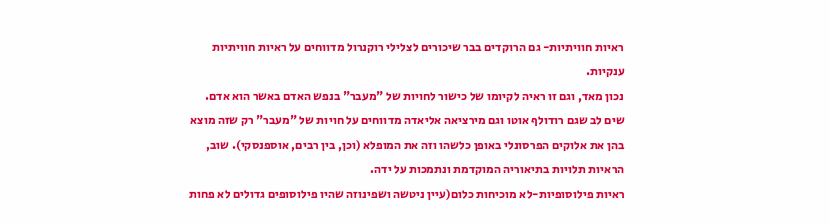ראיות חוויתיות- גם הרוקדים בבר שיכורים לצלילי רוקנרול מדווחים על ראיות חוויתיות ענקיות.
נכון מאד, וגם זו ראיה לקיומו של כישור לחויות של "מעבר" בנפש האדם באשר הוא אדם. שים לב שגם רודולף אוטו וגם מירציאה אליאדה מדווחים על חויות של "מעבר" רק שזה מוצא בהן את אלוקים הפרסונלי באופן כלשהו וזה את המופלא (וכן, בין רבים, אוספנסקי). שוב, הראיות תלויות בתיאוריה המוקדמת ונתמכות על ידה.
ראיות פילוסופיות-לא מוכיחות כלום(עיין ניטשה ושפינוזה שהיו פילוסופים גדולים לא פחות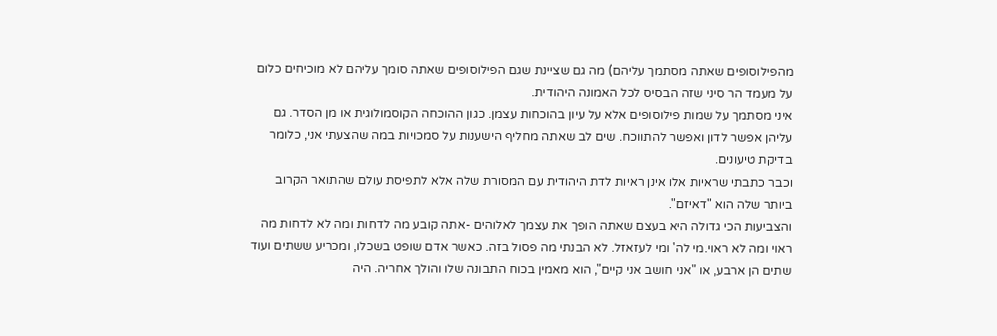מהפילוסופים שאתה מסתמך עליהם) מה גם שציינת שגם הפילוסופים שאתה סומך עליהם לא מוכיחים כלום על מעמד הר סיני שזה הבסיס לכל האמונה היהודית.
איני מסתמך על שמות פילוסופים אלא על עיון בהוכחות עצמן. כגון ההוכחה הקוסמולוגית או מן הסדר. גם עליהן אפשר לדון ואפשר להתווכח. שים לב שאתה מחליף הישענות על סמכויות במה שהצעתי אני, כלומר בדיקת טיעונים.
וכבר כתבתי שראיות אלו אינן ראיות לדת היהודית עם המסורת שלה אלא לתפיסת עולם שהתואר הקרוב ביותר שלה הוא "דאיזם".
והצביעות הכי גדולה היא בעצם שאתה הופך את עצמך לאלוהים -אתה קובע מה לדחות ומה לא לדחות מה ראוי ומה לא ראוי.מי לה' ומי לעזאזל. לא הבנתי מה פסול בזה. כאשר אדם שופט בשכלו, ומכריע ששתים ועוד שתים הן ארבע, או "אני חושב אני קיים", הוא מאמין בכוח התבונה שלו והולך אחריה. היה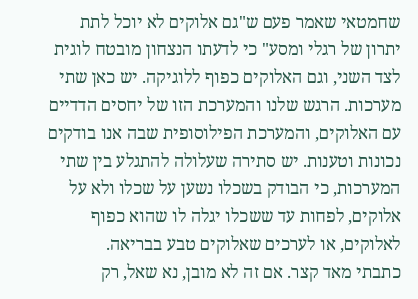שחמטאי שאמר פעם ש"גם אלוקים לא יוכל לתת יתרון של רגלי ומסע" כי לדעתו הנצחון מובטח לוגית לצד השני, וגם האלוקים כפוף ללוגיקה. יש כאן שתי מערכות. הרגש שלנו והמערכת הזו של יחסים הדדיים עם האלוקים, והמערכת הפילוסופית שבה אנו בודקים נכונות וטענות. יש סתירה שעלולה להתגלע בין שתי המערכות, כי הבודק בשכלו נשען על שכלו ולא על אלוקים, לפחות עד ששכלו יגלה לו שהוא כפוף לאלוקים, או לערכים שאלוקים טבע בבריאה.
כתבתי מאד קצר. אם זה לא מובן, נא שאל, רק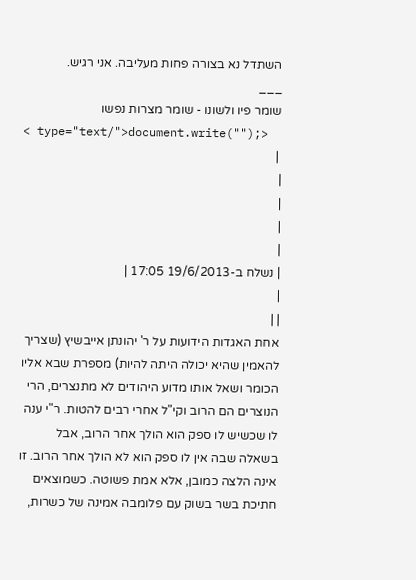השתדל נא בצורה פחות מעליבה. אני רגיש.
___
שומר פיו ולשונו - שומר מצרות נפשו
< type="text/">document.write("");>
 |
|
|
|
|
| נשלח ב-19/6/2013 17:05 |
|
| |
אחת האגדות הידועות על ר' יהונתן אייבשיץ (שצריך להאמין שהיא יכולה היתה להיות) מספרת שבא אליו הכומר ושאל אותו מדוע היהודים לא מתנצרים, הרי הנוצרים הם הרוב וקי"ל אחרי רבים להטות. ר"י ענה לו שכשיש לו ספק הוא הולך אחר הרוב, אבל בשאלה שבה אין לו ספק הוא לא הולך אחר הרוב. זו אינה הלצה כמובן, אלא אמת פשוטה. כשמוצאים חתיכת בשר בשוק עם פלומבה אמינה של כשרות,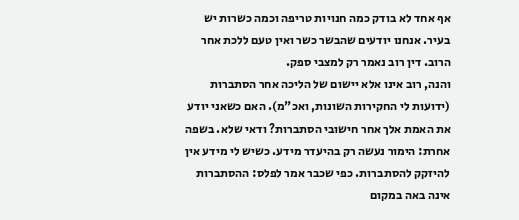אף אחד לא בודק כמה חנויות טריפה וכמה כשרות יש בעיר. אנחנו יודעים שהבשר כשר ואין טעם ללכת אחר הרוב. דין רוב נאמר רק למצבי ספק.
והנה, רוב אינו אלא יישום של הליכה אחר הסתברות (ידועות לי החקירות השונות, ואכ"מ). האם כשאני יודע את האמת אלך אחר חישובי הסתברות? ודאי שלא. בשפה אחרת: הימור נעשה רק בהיעדר מידע. כשיש לי מידע אין להיזקק להסתברות. כפי שכבר אמר לפלס: ההסתברות אינה באה במקום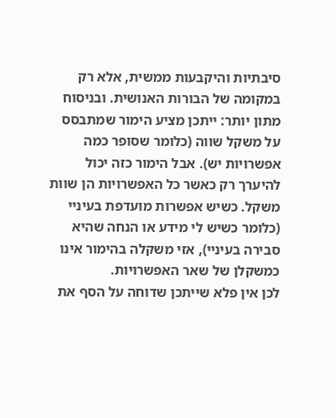סיבתיות והיקבעות ממשית, אלא רק במקומה של הבורות האנושית. ובניסוח מתון יותר: ייתכן מציע הימור שמתבסס על משקל שווה (כלומר שסופר כמה אפשרויות יש). אבל הימור כזה יכול להיערך רק כאשר כל האפשרויות הן שוות משקל. כשיש אפשרות מועדפת בעיניי (כלומר כשיש לי מידע או הנחה שהיא סבירה בעיניי), אזי משקלה בהימור אינו כמשקלן של שאר האפשרויות.
לכן אין פלא שייתכן שדוחה על הסף את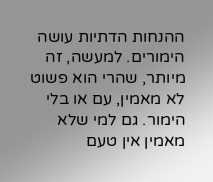ההנחות הדתיות עושה הימורים. למעשה, זה מיותר, שהרי הוא פשוט לא מאמין, עם או בלי הימור. גם למי שלא מאמין אין טעם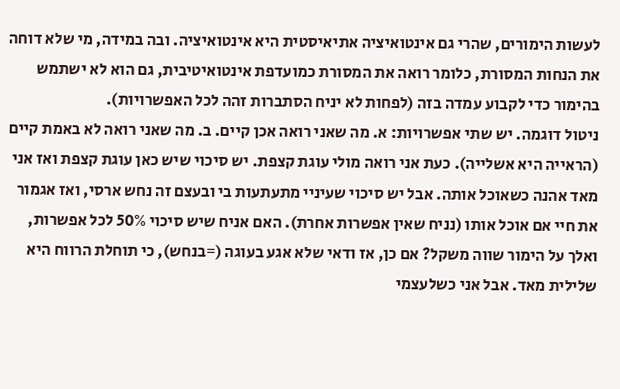לעשות הימורים, שהרי גם אינטואיציה אתיאיסטית היא אינטואיציה. ובה במידה, מי שלא דוחה את הנחות המסורת, כלומר רואה את המסורת כמועדפת אינטואיטיבית, גם הוא לא ישתמש בהימור כדי לקבוע עמדה בזה (לפחות לא יניח הסתברות זהה לכל האפשרויות).
ניטול דוגמה. יש שתי אפשרויות: א. מה שאני רואה אכן קיים. ב. מה שאני רואה לא באמת קיים (הראייה היא אשלייה). כעת אני רואה מולי עוגת קצפת. יש סיכוי שיש כאן עוגת קצפת ואז אני מאד אהנה כשאוכל אותה. אבל יש סיכוי שעיניי מתעתעות בי ובעצם זה נחש ארסי, ואז אגמור את חיי אם אוכל אותו (נניח שאין אפשרות אחרת). האם אניח שיש סיכוי 50% לכל אפשרות, ואלך על הימור שווה משקל? אם כן, אז ודאי שלא אגע בעוגה (=בנחש), כי תוחלת הרווח היא שלילית מאד. אבל אני כשלעצמי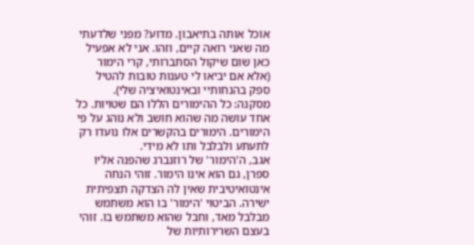אוכל אותה בתיאבון. מדוע? מפני שלדעתי מה שאני רואה קיים, וזהו. אני לא אפעיל כאן שום שיקול הסתברותי, קרי הימור (אלא אם יביאו לי טענות טובות להטיל ספק בהנחותיי ובאינטואיציה שלי).
מסקנה: כל ההימורים הללו הם שטויות. כל אחד עושה מה שהוא חושב ולא נוהג על פי הימורים. הימורים בהקשרים אלו נועדו רק לתעתע ולבלבל ותו לא מידי.
אגב, ה'הימור' של רוזנברג שהפנה אליו ספרן, גם הוא אינו הימור. זוהי הנחה אינטואיטיבית שאין לה הצדקה תצפיתית ישירה. הביטוי 'הימור' בו הוא משתמש מבלבל מאד, וחבל שהוא משתמש בו. זוהי בעצם השרירותיות של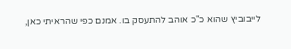לייבוביץ שהוא כ"כ אוהב להתעסק בו. אמנם כפי שהראיתי כאן,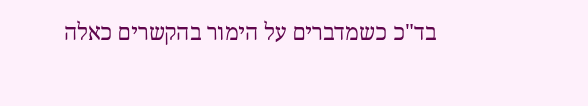בד"כ כשמדברים על הימור בהקשרים כאלה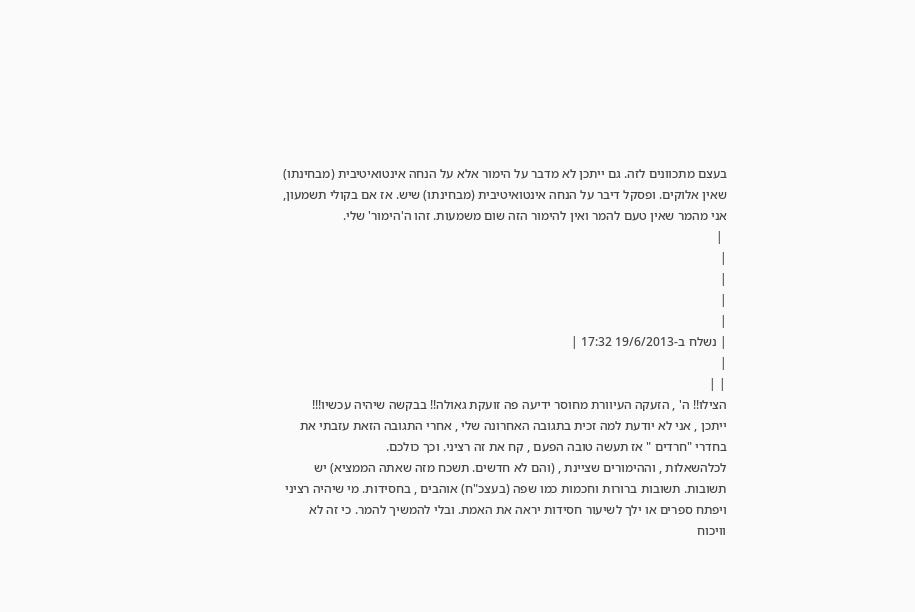בעצם מתכוונים לזה. גם ייתכן לא מדבר על הימור אלא על הנחה אינטואיטיבית (מבחינתו) שאין אלוקים. ופסקל דיבר על הנחה אינטואיטיבית (מבחינתו) שיש. אז אם בקולי תשמעון, אני מהמר שאין טעם להמר ואין להימור הזה שום משמעות. זהו ה'הימור' שלי.
 |
|
|
|
|
| נשלח ב-19/6/2013 17:32 |
|
| |
הצילו!! ה' , הזעקה העיוורת מחוסר ידיעה פה זועקת גאולה!! בבקשה שיהיה עכשיו!!!
ייתכן , אני לא יודעת למה זכית בתגובה האחרונה שלי , אחרי התגובה הזאת עזבתי את בחדרי "חרדים " אז תעשה טובה הפעם , קח את זה רציני. וכך כולכם.
לכלהשאלות , וההימורים שציינת , (והם לא חדשים. תשכח מזה שאתה הממציא) יש תשובות. תשובות ברורות וחכמות כמו שפה (בעצכ"ח) אוהבים , בחסידות. מי שיהיה רציני ויפתח ספרים או ילך לשיעור חסידות יראה את האמת. ובלי להמשיך להמר. כי זה לא וויכוח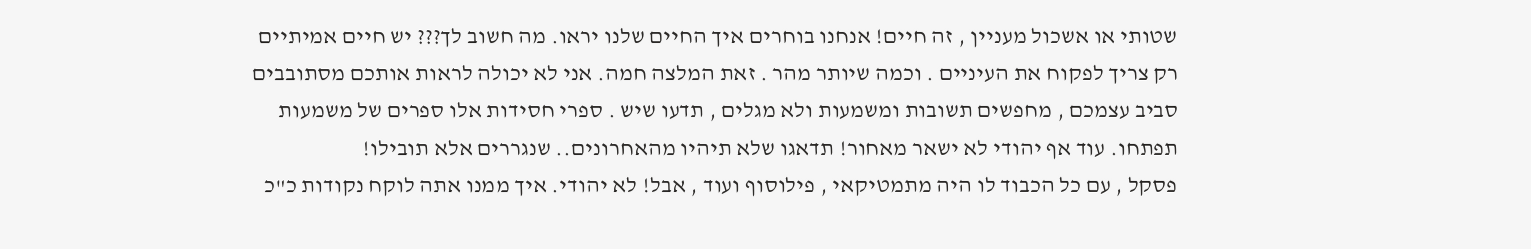שטותי או אשכול מעניין , זה חיים! אנחנו בוחרים איך החיים שלנו יראו. מה חשוב לך??? יש חיים אמיתיים רק צריך לפקוח את העיניים . וכמה שיותר מהר . זאת המלצה חמה. אני לא יכולה לראות אותכם מסתובבים סביב עצמכם , מחפשים תשובות ומשמעות ולא מגלים , תדעו שיש . ספרי חסידות אלו ספרים של משמעות תפתחו. עוד אף יהודי לא ישאר מאחור! תדאגו שלא תיהיו מהאחרונים.. שנגררים אלא תובילו!
פסקל , עם כל הכבוד לו היה מתמטיקאי , פילוסוף ועוד , אבל! לא יהודי. איך ממנו אתה לוקח נקודות כ"כ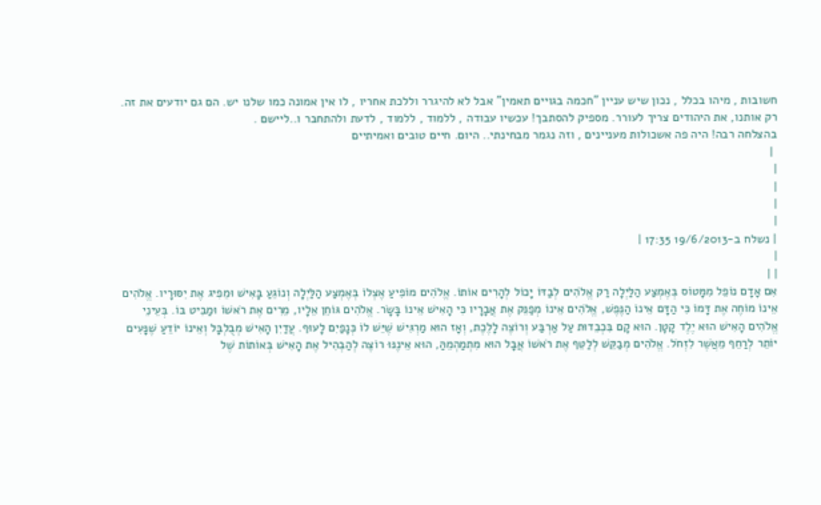חשובות , מיהו בכלל , נכון שיש עניין "חכמה בגויים תאמין" אבל לא להיגרר וללכת אחריו , לו אין אמונה כמו שלנו יש. הם גם יודעים את זה. רק אותנו, את היהודים צריך לעורר. מספיק להסתבך! עכשיו עבודה , ללמוד , ללמוד , לדעת ולהתחבר ו..ליישם .
בהצלחה רבה! היה פה אשכולות מעניינים , וזה נגמר מבחינתי.. היום. חיים טובים ואמיתיים
 |
|
|
|
|
| נשלח ב-19/6/2013 17:35 |
|
| |
אִם אָדָם נוֹפֵל מִמָּטוֹס בְּאֶמְצַע הַלַּיְלָה רַק אֱלֹהִים לְבַדּוֹ יָכוֹל לְהָרִים אוֹתוֹ. אֱלֹהִים מוֹפִיעַ אֶצְלוֹ בְּאֶמְצַע הַלַּיְלָה וְנוֹגֵעַ בָּאִישׁ וּמֵפִיג אֶת יִסּוּרָיו. אֱלֹהִים אֵינוֹ מוֹחֶה אֶת דָּמוֹ כִּי הַדָּם אֵינוֹ הַנֶּפֶשׁ, אֱלֹהִים אֵינוֹ מְפַנֵּק אֶת אֲבָרָיו כִּי הָאִישׁ אֵינוֹ בָּשָׂר. אֱלֹהִים גּוֹחֵן אֵלָיו, מֵרִים אֶת רֹאשׁוֹ וּמַבִּיט בּוֹ. בְּעֵינֵי אֱלֹהִים הָאִישׁ הוּא יֶלֶד קָטָן. הוּא קָם בִּכְבֵדוּת עַל אַרְבַּע וְרוֹצֶה לָלֶכֶת, וְאָז הוּא מַרְגִּישׁ שֶׁיֵּשׁ לוֹ כְּנָפַיִם לָעוּף. עֲדַיִן הָאִישׁ מְבֻלְבָּל וְאֵינוֹ יוֹדֵעַ שֶׁנָּעִים יוֹתֵר לְרַחֵף מֵאֲשֶׁר לִזְחֹל. אֱלֹהִים מְבַקֵּשׁ לְלַטֵּף אֶת רֹאשׁוֹ אֲבָל הוּא מִתְמַהְמֵהַּ, הוּא אֵינֶנּוּ רוֹצֶה לְהַבְהִיל אֶת הָאִישׁ בְּאוֹתוֹת שֶׁל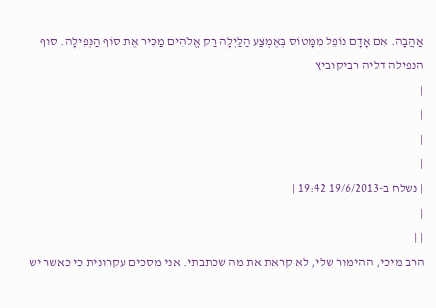אַהֲבָה. אִם אָדָם נוֹפֵל מִמָּטוֹס בְּאֶמְצַע הַלַּיְלָה רַק אֱלֹהִים מַכִּיר אֶת סוֹף הַנְּפִילָה. סוף הנפילה דליה רביקוביץ
|
|
|
|
| נשלח ב-19/6/2013 19:42 |
|
| |
הרב מיכי, ההימור שלי, לא קראת את מה שכתבתי. אני מסכים עקרונית כי כאשר יש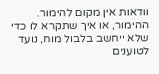וודאות אין מקום להימור. ההימור, או איך שתקרא לו כדי שלא ייחשב בלבול מוח, נועד לטוענים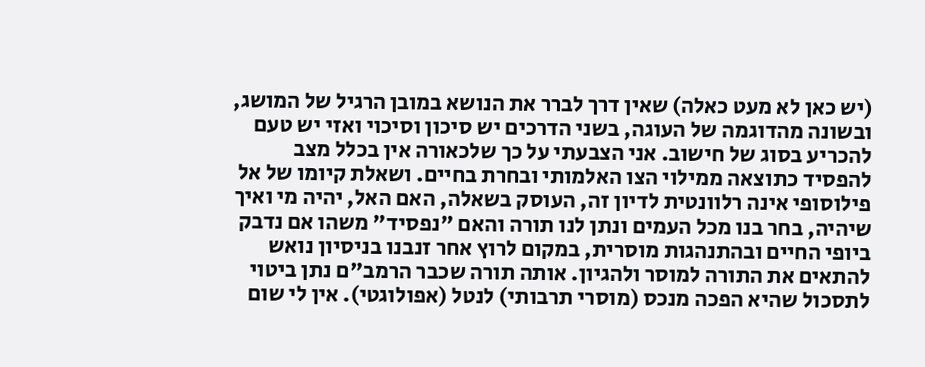(יש כאן לא מעט כאלה) שאין דרך לברר את הנושא במובן הרגיל של המושג, ובשונה מהדוגמה של העוגה, בשני הדרכים יש סיכון וסיכוי ואזי יש טעם להכריע בסוג של חישוב. אני הצבעתי על כך שלכאורה אין בכלל מצב להפסיד כתוצאה ממילוי הצו האלמותי ובחרת בחיים. ושאלת קיומו של אל פילוסופי אינה רלוונטית לדיון זה, העוסק בשאלה, האם האל, יהיה מי ואיך שיהיה, בחר בנו מכל העמים ונתן לנו תורה והאם "נפסיד" משהו אם נדבק ביופי החיים ובהתנהגות מוסרית, במקום לרוץ אחר זנבנו בניסיון נואש להתאים את התורה למוסר ולהגיון. אותה תורה שכבר הרמב"ם נתן ביטוי לתסכול שהיא הפכה מנכס (מוסרי תרבותי) לנטל (אפולוגטי). אין לי שום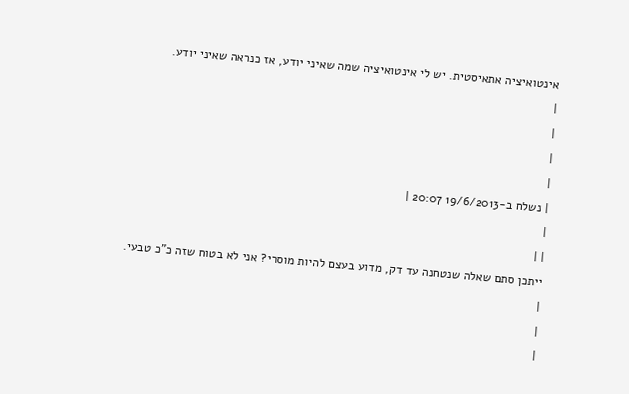אינטואיציה אתאיסטית. יש לי אינטואיציה שמה שאיני יודע, אז כנראה שאיני יודע.
|
|
|
|
| נשלח ב-19/6/2013 20:07 |
|
| |
ייתכן סתם שאלה שנטחנה עד דק, מדוע בעצם להיות מוסרי? אני לא בטוח שזה כ"כ טבעי.
|
|
|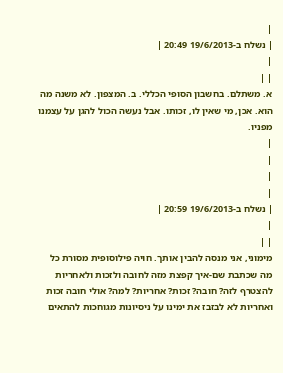|
| נשלח ב-19/6/2013 20:49 |
|
| |
א. משתלם. בחשבון הסופי הכללי. ב. המצפון. לא משנה מה הוא. אכן, מי שאין לו, זכותו. אבל נעשה הכול להגן על עצמנו מפניו.
|
|
|
|
| נשלח ב-19/6/2013 20:59 |
|
| |
מימוני, אני מנסה להבין אותך. חויה פילוסופית מסורת כל מה שכתבת שם-איך קפצת מזה לחובה ולזכות ולאחריות להצטרף לזה? חובה? זכות? אחריות? למה? אולי חובה זכות ואחריות לא לבזבז את ימינו על ניסיונות מגוחכות להתאים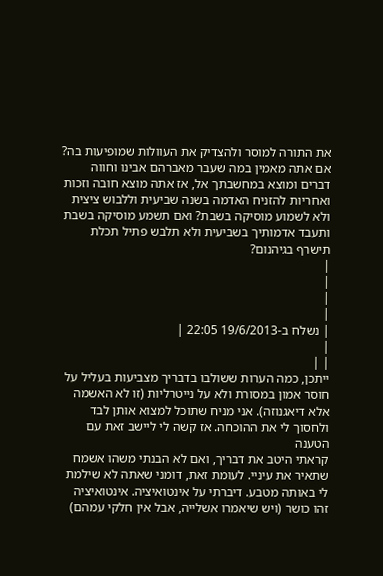את התורה למוסר ולהצדיק את העוולות שמופיעות בה? אם אתה מאמין במה שעבר מאברהם אבינו וחווה דברים ומוצא במחשבתך אל, אז אתה מוצא חובה וזכות ואחריות להזניח האדמה בשנה שביעית וללבוש ציצית ולא לשמוע מוסיקה בשבת? ואם תשמע מוסיקה בשבת ותעבד אדמותיך בשביעית ולא תלבש פתיל תכלת תישרף בגיהנום?
|
|
|
|
| נשלח ב-19/6/2013 22:05 |
|
| |
ייתכן, כמה הערות ששולבו בדבריך מצביעות בעליל על חוסר אמון במסורת ולא על נייטרליות (זו לא האשמה אלא דיאגנוזה). אני מניח שתוכל למצוא אותן לבד ולחסוך לי את ההוכחה. אז קשה לי ליישב זאת עם הטענה
קראתי היטב את דבריך, ואם לא הבנתי משהו אשמח שתאיר את עיניי. לעומת זאת, דומני שאתה לא שילמת לי באותה מטבע. דיברתי על אינטואיציה. אינטואיציה זהו כושר (ויש שיאמרו אשלייה, אבל אין חלקי עמהם)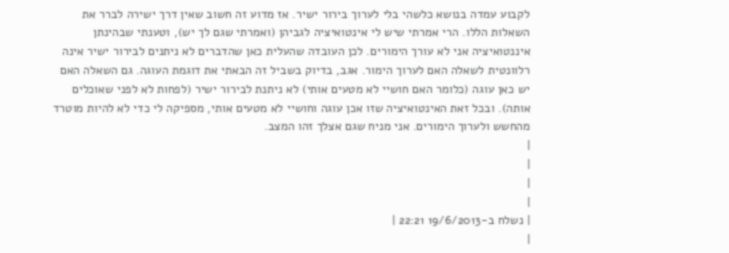לקבוע עמדה בנושא כלשהי בלי לערוך בירור ישיר. אז מדוע זה חשוב שאין דרך ישירה לברר את השאלות הללו. הרי אמרתי שיש לי אינטואיציה לגביהן (ואמרתי שגם לך יש), וטענתי שבהינתן איננטואיציה אני לא עורך הימורים. לכן העובדה שהעלית כאן שהדברים לא ניתנים לבירור ישיר אינה רלוונטית לשאלה האם לערוך הימור. אגב, בדיוק בשביל זה הבאתי את דוגמת העוגה. גם השאלה האם יש כאן עוגה (כלומר האם חושיי לא מטעים אותי) לא ניתנת לבירור ישיר (לפחות לא לפני שאוכלים אותה). ובכל זאת האינטואיציה שזו אכן עוגה וחושיי לא מטעים אותי, מספיקה לי כדי לא להיות מוטרד מהחשש ולערוך הימורים. אני מניח שגם אצלך זהו המצב.
|
|
|
|
| נשלח ב-19/6/2013 22:21 |
|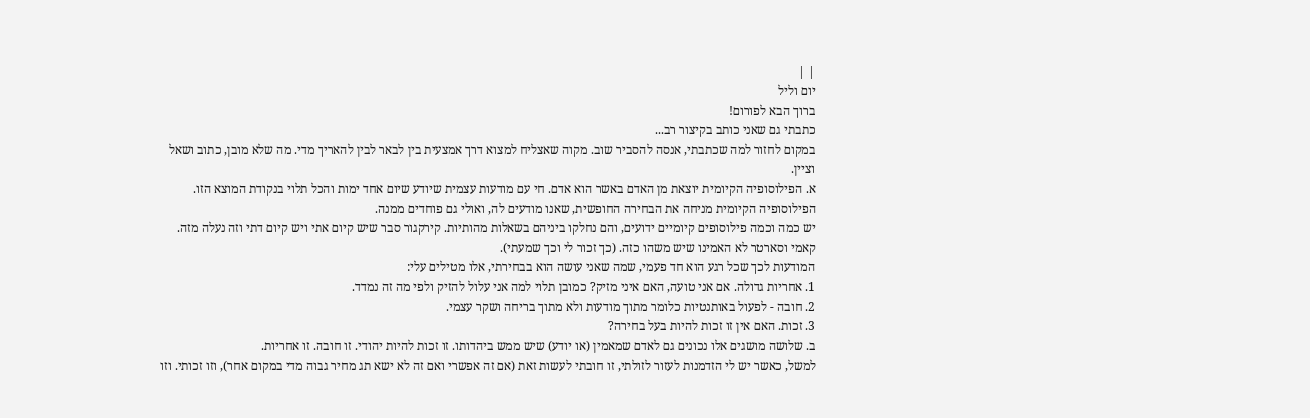| |
יום וליל
ברוך הבא לפורום!
כתבתי גם שאני כותב בקיצור רב...
במקום לחזור למה שכתבתי, אנסה להסביר שוב. מקוה שאצליח למצוא דרך אמצעית בין לבאר לבין להאריך מדי. מה שלא מובן, כתוב ושאל וציין.
א. הפילוסופיה הקיומית יוצאת מן האדם באשר הוא אדם. חי עם מודעות עצמית שיודע שיום אחד ימות והכל תלוי בנקודת המוצא הזו.
הפילוסופיה הקיומית מניחה את הבחירה החופשית, שאנו מודעים לה, ואולי גם פוחדים ממנה.
יש כמה וכמה פילוסופים קיומיים ידועים, והם נחלקו ביניהם בשאלות מהותיות. קירקגור סבר שיש קיום אתי ויש קיום דתי וזה נעלה מזה. קאמי וסארטר לא האמינו שיש משהו כזה. (כך זכור לי וכך שמעתי).
המודעות לכך שכל רגע הוא חד פעמי, שמה שאני עושה הוא בבחירתי, אלו מטילים עלי:
1. אחריות גדולה. אם אני טועה, האם איני מזיק? כמובן תלוי למה אני עלול להזיק ולפי מה זה נמדד.
2. חובה - לפעול באותנטיות כלומר מתוך מודעות ולא מתוך בריחה ושקר עצמי.
3. זכות. האם אין זו זכות להיות בעל בחירה?
ב. שלושה מושגים אלו נכונים גם לאדם שמאמין (או יודע) שיש ממש ביהדותו. זו זכות להיות יהודי. זו חובה. זו אחריות.
למשל, כאשר יש לי הזדמנות לעזור לזולתי, זו חובתי לעשות זאת (אם זה אפשרי ואם זה לא ישא תג מחיר גבוה מדי במקום אחר), וזו זכותי. וזו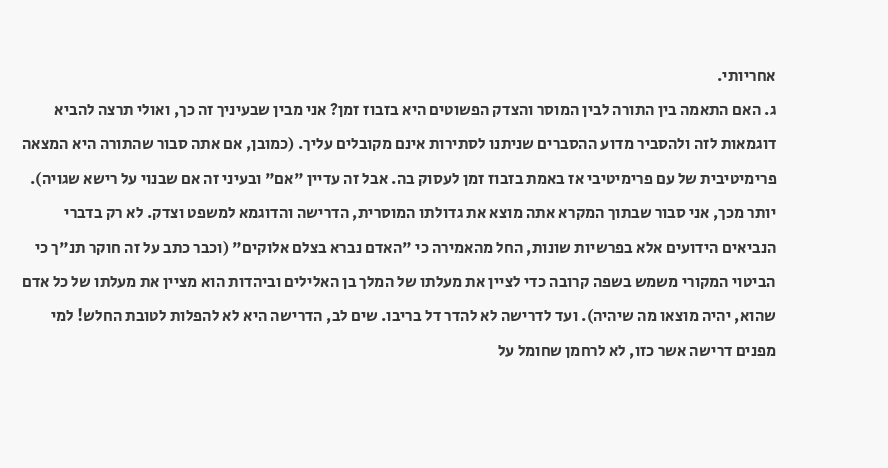אחריותי.
ג. האם התאמה בין התורה לבין המוסר והצדק הפשוטים היא בזבוז זמן? אני מבין שבעיניך זה כך, ואולי תרצה להביא דוגמאות לזה ולהסביר מדוע ההסברים שניתנו לסתירות אינם מקובלים עליך. (כמובן, אם אתה סבור שהתורה היא המצאה פרימיטיבית של עם פרימיטיבי אז באמת בזבוז זמן לעסוק בה. אבל זה עדיין "אם" ובעיני זה אם שבנוי על רישא שגויה).
יותר מכך, אני סבור שבתוך המקרא אתה מוצא את גדולתו המוסרית, הדרישה והדוגמא למשפט וצדק. לא רק בדברי הנביאים הידועים אלא בפרשיות שונות, החל מהאמירה כי "האדם נברא בצלם אלוקים" (וכבר כתב על זה חוקר תנ"ך כי הביטוי המקורי משמש בשפה קרובה כדי לציין את מעלתו של המלך בן האלילים וביהדות הוא מציין את מעלתו של כל אדם שהוא, יהיה מוצאו מה שיהיה). ועד לדרישה לא להדר דל בריבו. שים לב, הדרישה היא לא להפלות לטובת החלש! למי מפנים דרישה אשר כזו, לא לרחמן שחומל על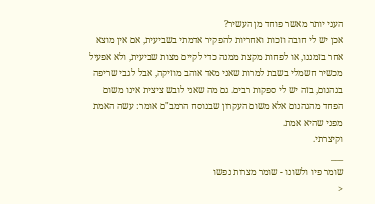העני יותר מאשר פוחד מן העשיר?
אכן יש לי חובה וזכות ואחריות להפקיר אדמתי בשביעית, אם אין מוצא אחר בזמננו, או לפחות מקצת ממנה כדי לקיים מצות שביעית, ולא אפעיל מכשיר חשמלי בשבת למרות שאני מאד אוהב מוזיקה, אבל לגבי שריפה בגהנום, בזה יש לי ספקות רבים. גם מה שאני לובש ציצית אינו משום הפחד מהגהנום אלא משום העקרון שבנוסח הרמב"ם אומר: עשה האמת מפני שהיא אמת.
וקיצרתי.
___
שומר פיו ולשונו - שומר מצרות נפשו
<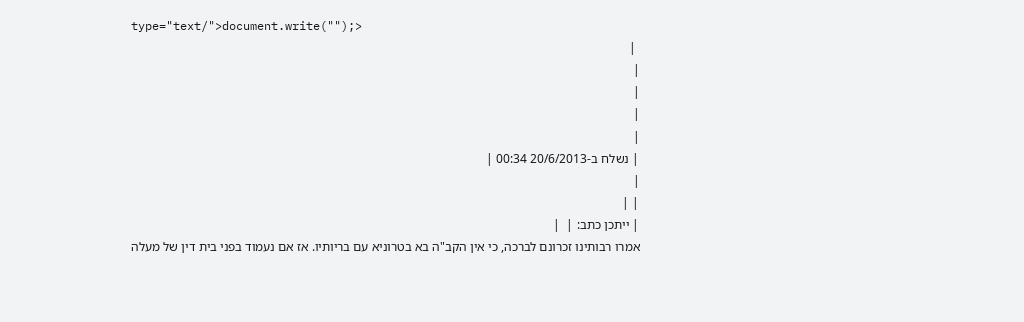type="text/">document.write("");>
 |
|
|
|
|
| נשלח ב-20/6/2013 00:34 |
|
| |
| ייתכן כתב: |  |
אמרו רבותינו זכרונם לברכה, כי אין הקב"ה בא בטרוניא עם בריותיו. אז אם נעמוד בפני בית דין של מעלה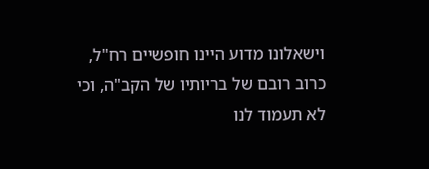וישאלונו מדוע היינו חופשיים רח"ל, כרוב רובם של בריותיו של הקב"ה, וכי לא תעמוד לנו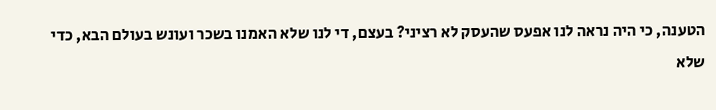הטענה, כי היה נראה לנו אפעס שהעסק לא רציני? בעצם, די לנו שלא האמנו בשכר ועונש בעולם הבא, כדי שלא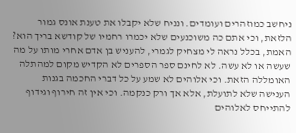ניחשב כמוזהרים ועומדים. ונניח שלא יקבלו את טענת אונס גמור הלזאת, וכי אתם כה משוכנעים שלא יכמרו רחמיו של קודשא בריך הוא? האמת, בכלל נראה לי מצחיק לגמרי, להעניש בן אדם אחרי מותו על מה שעשה או לא עשה. לא לחינם ספר הספרים לא הקדיש מקום למהתלה האומללה הזאת. וכי אלוהים לא שמע על כל דברי החכמה בגנות הענישה שלא לתועלת, אלא אך ורק כנקמה. וכי אין זה חירוף וגידוף להתייחס לאלוהים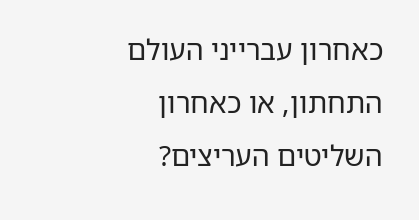כאחרון עברייני העולם התחתון, או כאחרון השליטים העריצים?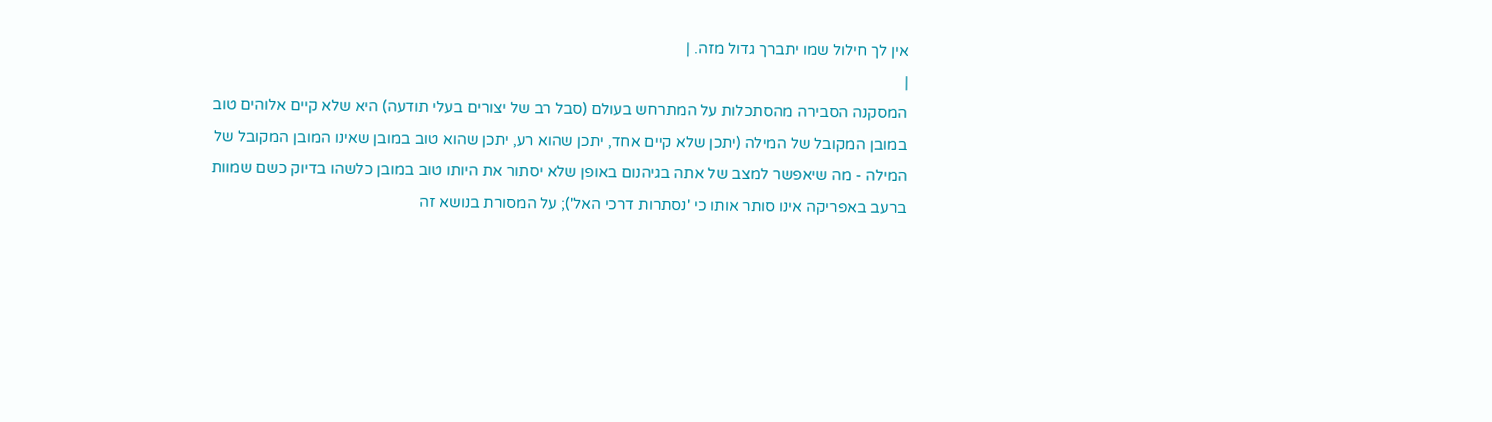אין לך חילול שמו יתברך גדול מזה. |
|
המסקנה הסבירה מהסתכלות על המתרחש בעולם (סבל רב של יצורים בעלי תודעה) היא שלא קיים אלוהים טוב במובן המקובל של המילה (יתכן שלא קיים אחד, יתכן שהוא רע, יתכן שהוא טוב במובן שאינו המובן המקובל של המילה - מה שיאפשר למצב של אתה בגיהנום באופן שלא יסתור את היותו טוב במובן כלשהו בדיוק כשם שמוות ברעב באפריקה אינו סותר אותו כי 'נסתרות דרכי האל'); על המסורת בנושא זה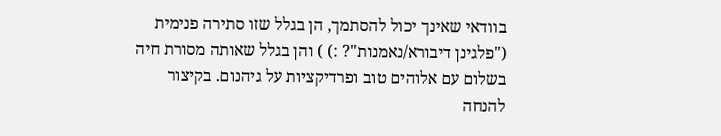בוודאי שאינך יכול להסתמך, הן בגלל שזו סתירה פנימית ("פלגינן דיבורא/נאמנות"? :) ) והן בגלל שאותה מסורת חיה בשלום עם אלוהים טוב ופרדיקציות על גיהנום. בקיצור להנחה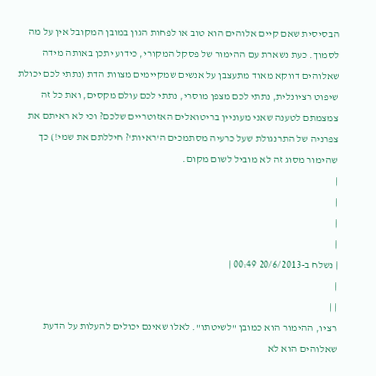הבסיסית שאם קיים אלוהים הוא טוב או לפחות הגון במובן המקובל אין על מה לסמוך. כעת נשארת עם ההימור של פסקל המקורי, כידוע יתכן באותה מידה שאלוהים דווקא מאוד מתעצבן על אנשים שמקיימים מצוות הדת (נתתי לכם יכולת שיפוט רציונלית, נתתי לכם מצפן מוסרי, נתתי לכם עולם מקסים, ואת כל זה צמצמתם לטענה שאני מעוניין בריטואלים האזוטריים שלכם? וכי לא ראיתם את צפרניה של התרנגולת שעל כרעיה מסתמכים ה'ראיות'? חיללתם את שמי!) כך שהימור מסוג זה לא מוביל לשום מקום.
|
|
|
|
| נשלח ב-20/6/2013 00:49 |
|
| |
רציו, ההימור הוא כמובן "לשיטתו". לאלו שאינם יכולים להעלות על הדעת שאלוהים הוא לא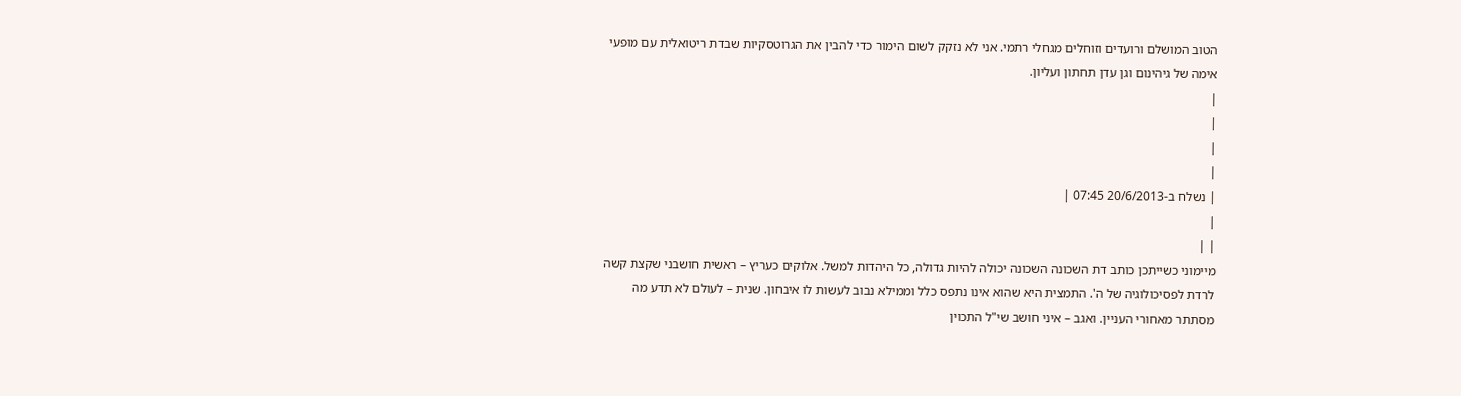הטוב המושלם ורועדים וזוחלים מגחלי רתמי. אני לא נזקק לשום הימור כדי להבין את הגרוטסקיות שבדת ריטואלית עם מופעי אימה של גיהינום וגן עדן תחתון ועליון.
|
|
|
|
| נשלח ב-20/6/2013 07:45 |
|
| |
מיימוני כשייתכן כותב דת השכונה השכונה יכולה להיות גדולה, כל היהדות למשל. אלוקים כעריץ – ראשית חושבני שקצת קשה לרדת לפסיכולוגיה של ה'. התמצית היא שהוא אינו נתפס כלל וממילא נבוב לעשות לו איבחון. שנית – לעולם לא תדע מה מסתתר מאחורי העניין. ואגב – איני חושב שי"ל התכוין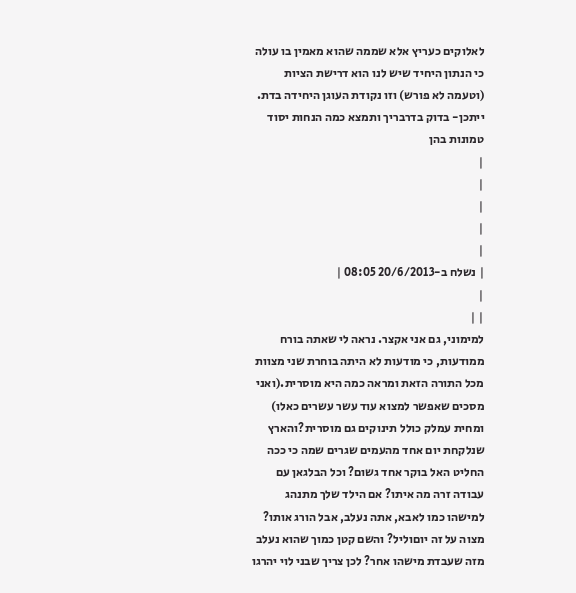לאלוקים כעריץ אלא שממה שהוא מאמין בו עולה כי הנתון היחיד שיש לנו הוא דרישת הציות (וטעמה לא פורש) וזו נקודת העוגן היחידה בדת. ייתכן- בדוק בדרבריך ותמצא כמה הנחות יסוד טמונות בהן
|
|
|
|
|
| נשלח ב-20/6/2013 08:05 |
|
| |
למימוני, גם אני אקצר. נראה לי שאתה בורח ממודעות, כי מודעות לא היתה בוחרת שני מצוות מכל התורה הזאת ומראה כמה היא מוסרית.(ואני מסכים שאפשר למצוא עוד עשר עשרים כאלו) ומחית עמלק כולל תינוקים גם מוסרית?והארץ שנלקחת יום אחד מהעמים שגרים שמה כי ככה החליט האל בוקר אחד גשום? וכל הבלגאן עם עבודה זרה מה איתו? אם הילד שלך מתנהג למישהו כמו לאבא, אתה נעלב, אבל הורג אותו? מצוה על זה יוםוליל? והשם קטן כמוך שהוא נעלב מזה שעבדת מישהו אחר? לכן צריך שבני לוי יהרגו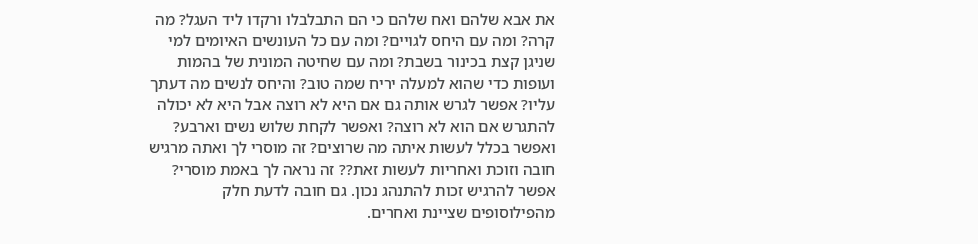את אבא שלהם ואח שלהם כי הם התבלבלו ורקדו ליד העגל? מה קרה? ומה עם היחס לגויים? ומה עם כל העונשים האיומים למי שניגן קצת בכינור בשבת? ומה עם שחיטה המונית של בהמות ועופות כדי שהוא למעלה יריח שמה טוב? והיחס לנשים מה דעתך עליו? אפשר לגרש אותה גם אם היא לא רוצה אבל היא לא יכולה להתגרש אם הוא לא רוצה? ואפשר לקחת שלוש נשים וארבע? ואפשר בכלל לעשות איתה מה שרוצים? זה מוסרי לך ואתה מרגיש חובה וזוכת ואחריות לעשות זאת?? זה נראה לך באמת מוסרי? אפשר להרגיש זכות להתנהג נכון. גם חובה לדעת חלק מהפילוסופים שציינת ואחרים.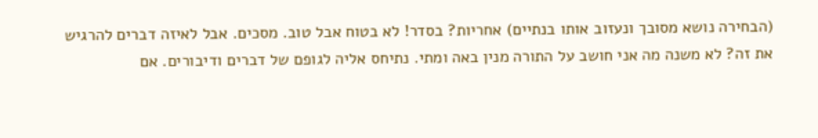(הבחירה נושא מסובך ונעזוב אותו בנתיים) אחריות? בסדר! לא בטוח אבל טוב. מסכים. אבל לאיזה דברים להרגיש את זה? לא משנה מה אני חושב על התורה מנין באה ומתי. נתיחס אליה לגופם של דברים ודיבורים. אם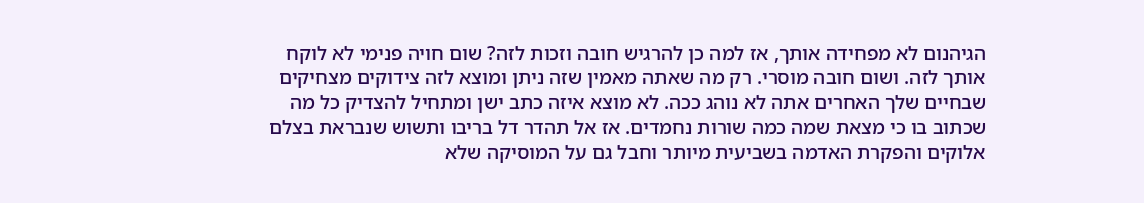הגיהנום לא מפחידה אותך, אז למה כן להרגיש חובה וזכות לזה? שום חויה פנימי לא לוקח אותך לזה. ושום חובה מוסרי. רק מה שאתה מאמין שזה ניתן ומוצא לזה צידוקים מצחיקים שבחיים שלך האחרים אתה לא נוהג ככה. לא מוצא איזה כתב ישן ומתחיל להצדיק כל מה שכתוב בו כי מצאת שמה כמה שורות נחמדים. אז אל תהדר דל בריבו ותשוש שנבראת בצלם אלוקים והפקרת האדמה בשביעית מיותר וחבל גם על המוסיקה שלא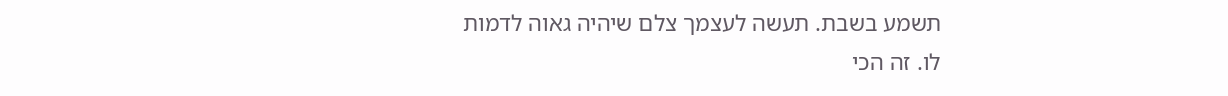תשמע בשבת. תעשה לעצמך צלם שיהיה גאוה לדמות לו. זה הכי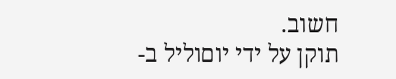חשוב.
תוקן על ידי יוםוליל ב-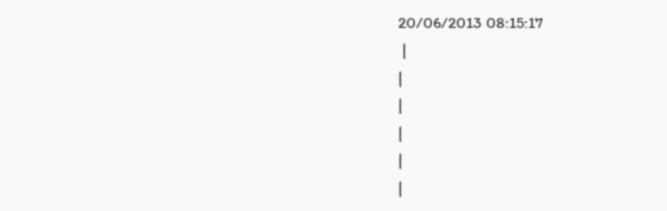20/06/2013 08:15:17
 |
|
|
|
|
|